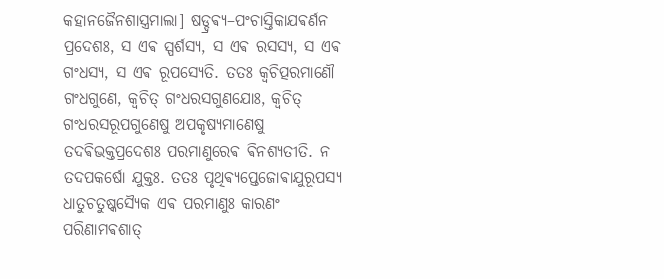କହାନଜୈନଶାସ୍ତ୍ରମାଲା] ଷଡ୍ଦ୍ରଵ୍ଯ–ପଂଚାସ୍ତିକାଯଵର୍ଣନ
ପ୍ରଦେଶଃ, ସ ଏଵ ସ୍ପର୍ଶସ୍ଯ, ସ ଏଵ ରସସ୍ଯ, ସ ଏଵ ଗଂଧସ୍ଯ, ସ ଏଵ ରୂପସ୍ଯେତି. ତତଃ କ୍ଵଚିତ୍ପରମାଣୌ ଗଂଧଗୁଣେ, କ୍ଵଚିତ୍ ଗଂଧରସଗୁଣଯୋଃ, କ୍ଵଚିତ୍ ଗଂଧରସରୂପଗୁଣେଷୁ ଅପକୃଷ୍ଯମାଣେଷୁ ତଦଵିଭକ୍ତପ୍ରଦେଶଃ ପରମାଣୁରେଵ ଵିନଶ୍ଯତୀତି. ନ ତଦପକର୍ଷୋ ଯୁକ୍ତଃ. ତତଃ ପୃଥିଵ୍ଯପ୍ତେଜୋଵାଯୁରୂପସ୍ଯ ଧାତୁଚତୁଷ୍କସ୍ଯୈକ ଏଵ ପରମାଣୁଃ କାରଣଂ ପରିଣାମଵଶାତ୍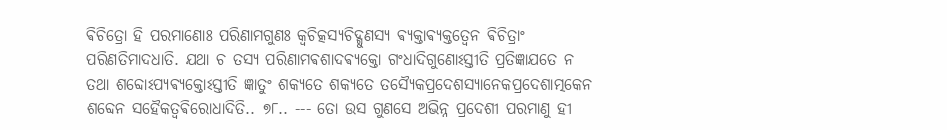ଵିଚିତ୍ରୋ ହି ପରମାଣୋଃ ପରିଣାମଗୁଣଃ କ୍ଵଚିତ୍କସ୍ଯଚିଦ୍ଗୁଣସ୍ଯ ଵ୍ଯକ୍ତାଵ୍ଯକ୍ତତ୍ଵେନ ଵିଚିତ୍ରାଂ ପରିଣତିମାଦଧାତି. ଯଥା ଚ ତସ୍ଯ ପରିଣାମଵଶାଦଵ୍ଯକ୍ତୋ ଗଂଧାଦିଗୁଣୋଽସ୍ତୀତି ପ୍ରତିଜ୍ଞାଯତେ ନ ତଥା ଶବ୍ଦୋଽପ୍ଯଵ୍ଯକ୍ତୋଽସ୍ତୀତି ଜ୍ଞାତୁଂ ଶକ୍ଯତେ ଶକ୍ଯତେ ତସ୍ଯୈକପ୍ରଦେଶସ୍ଯାନେକପ୍ରଦେଶାତ୍ମକେନ ଶବ୍ଦେନ ସହୈକତ୍ଵଵିରୋଧାଦିତି.. ୭୮.. --- ତୋ ଉସ ଗୁଣସେ ଅଭିନ୍ନ ପ୍ରଦେଶୀ ପରମାଣୁ ହୀ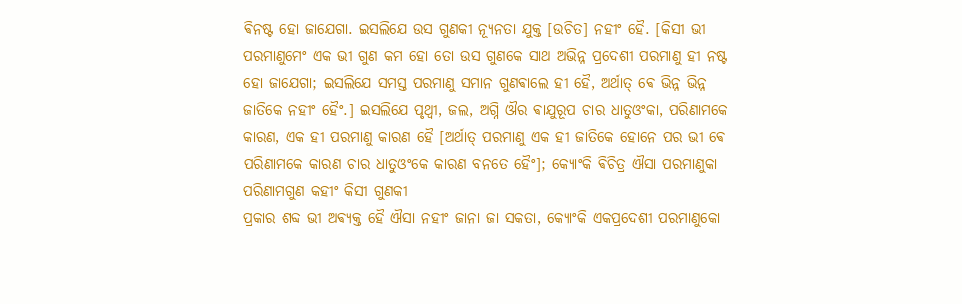ଵିନଷ୍ଟ ହୋ ଜାଯେଗା. ଇସଲିଯେ ଉସ ଗୁଣକୀ ନ୍ଯୂନତା ଯୁକ୍ତ [ଉଚିତ] ନହୀଂ ହୈ. [କିସୀ ଭୀ ପରମାଣୁମେଂ ଏକ ଭୀ ଗୁଣ କମ ହୋ ତୋ ଉସ ଗୁଣକେ ସାଥ ଅଭିନ୍ନ ପ୍ରଦେଶୀ ପରମାଣୁ ହୀ ନଷ୍ଟ ହୋ ଜାଯେଗା; ଇସଲିଯେ ସମସ୍ତ ପରମାଣୁ ସମାନ ଗୁଣଵାଲେ ହୀ ହୈ, ଅର୍ଥାତ୍ ଵେ ଭିନ୍ନ ଭିନ୍ନ ଜାତିକେ ନହୀଂ ହୈଂ.] ଇସଲିଯେ ପୃଥ୍ଵୀ, ଜଲ, ଅଗ୍ନି ଔର ଵାଯୁରୂପ ଚାର ଧାତୁଓଂକା, ପରିଣାମକେ କାରଣ, ଏକ ହୀ ପରମାଣୁ କାରଣ ହୈ [ଅର୍ଥାତ୍ ପରମାଣୁ ଏକ ହୀ ଜାତିକେ ହୋନେ ପର ଭୀ ଵେ ପରିଣାମକେ କାରଣ ଚାର ଧାତୁଓଂକେ କାରଣ ବନତେ ହୈଂ]; କ୍ଯୋଂକି ଵିଚିତ୍ର ଐସା ପରମାଣୁକା ପରିଣାମଗୁଣ କହୀଂ କିସୀ ଗୁଣକୀ
ପ୍ରକାର ଶବ୍ଦ ଭୀ ଅଵ୍ଯକ୍ତ ହୈ ଐସା ନହୀଂ ଜାନା ଜା ସକତା, କ୍ଯୋଂକି ଏକପ୍ରଦେଶୀ ପରମାଣୁକୋ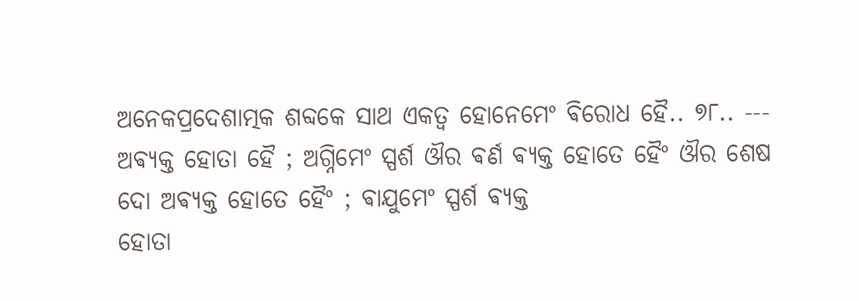ଅନେକପ୍ରଦେଶାତ୍ମକ ଶବ୍ଦକେ ସାଥ ଏକତ୍ଵ ହୋନେମେଂ ଵିରୋଧ ହୈ.. ୭୮.. ---
ଅଵ୍ଯକ୍ତ ହୋତା ହୈ ; ଅଗ୍ନିମେଂ ସ୍ପର୍ଶ ଔର ଵର୍ଣ ଵ୍ଯକ୍ତ ହୋତେ ହୈଂ ଔର ଶେଷ ଦୋ ଅଵ୍ଯକ୍ତ ହୋତେ ହୈଂ ; ଵାଯୁମେଂ ସ୍ପର୍ଶ ଵ୍ଯକ୍ତ
ହୋତା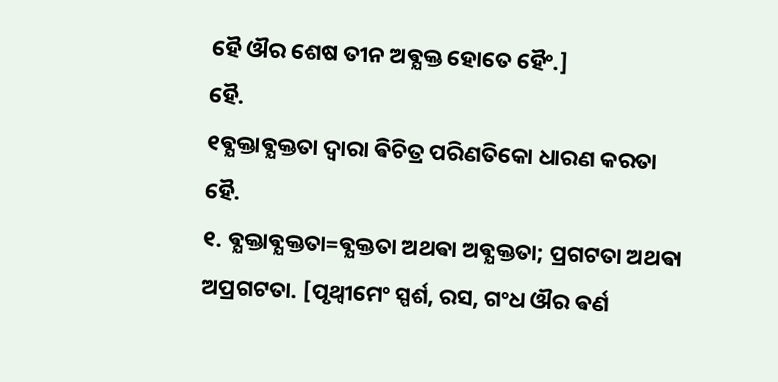ହୈ ଔର ଶେଷ ତୀନ ଅଵ୍ଯକ୍ତ ହୋତେ ହୈଂ.]
ହୈ.
୧ଵ୍ଯକ୍ତାଵ୍ଯକ୍ତତା ଦ୍ଵାରା ଵିଚିତ୍ର ପରିଣତିକୋ ଧାରଣ କରତା ହୈ.
୧. ଵ୍ଯକ୍ତାଵ୍ଯକ୍ତତା=ଵ୍ଯକ୍ତତା ଅଥଵା ଅଵ୍ଯକ୍ତତା; ପ୍ରଗଟତା ଅଥଵା ଅପ୍ରଗଟତା. [ପୃଥ୍ଵୀମେଂ ସ୍ପର୍ଶ, ରସ, ଗଂଧ ଔର ଵର୍ଣ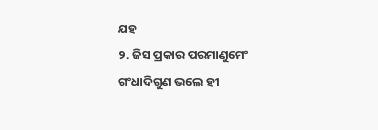ଯହ
୨. ଜିସ ପ୍ରକାର ପରମାଣୁମେଂ ଗଂଧାଦିଗୁଣ ଭଲେ ହୀ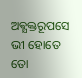ଅଵ୍ଯକ୍ତରୂପସେ ଭୀ ହୋତେ ତୋ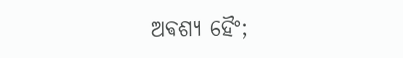ଅଵଶ୍ଯ ହୈଂ;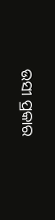ଉସୀ ପ୍ରକାର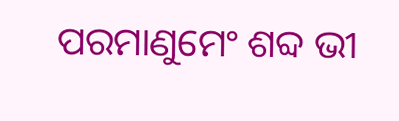ପରମାଣୁମେଂ ଶବ୍ଦ ଭୀ